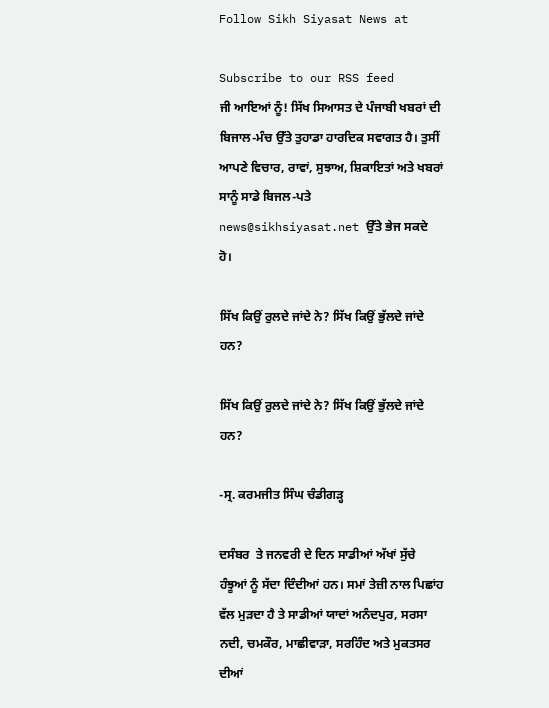Follow Sikh Siyasat News at

Subscribe to our RSS feed
ਜੀ ਆਇਆਂ ਨੂੰ! ਸਿੱਖ ਸਿਆਸਤ ਦੇ ਪੰਜਾਬੀ ਖਬਰਾਂ ਦੀ ਬਿਜਾਲ-ਮੰਚ ਉੱਤੇ ਤੁਹਾਡਾ ਹਾਰਦਿਕ ਸਵਾਗਤ ਹੈ। ਤੁਸੀਂ ਆਪਣੇ ਵਿਚਾਰ, ਰਾਵਾਂ, ਸੁਝਾਅ, ਸ਼ਿਕਾਇਤਾਂ ਅਤੇ ਖਬਰਾਂ ਸਾਨੂੰ ਸਾਡੇ ਬਿਜਲ-ਪਤੇ news@sikhsiyasat.net ਉੱਤੇ ਭੇਜ ਸਕਦੇ ਹੋ।

ਸਿੱਖ ਕਿਉਂ ਰੁਲਦੇ ਜਾਂਦੇ ਨੇ? ਸਿੱਖ ਕਿਉਂ ਭੁੱਲਦੇ ਜਾਂਦੇ ਹਨ?

ਸਿੱਖ ਕਿਉਂ ਰੁਲਦੇ ਜਾਂਦੇ ਨੇ? ਸਿੱਖ ਕਿਉਂ ਭੁੱਲਦੇ ਜਾਂਦੇ ਹਨ?

-ਸ੍ਰ. ਕਰਮਜੀਤ ਸਿੰਘ ਚੰਡੀਗੜ੍ਹ

ਦਸੰਬਰ  ਤੇ ਜਨਵਰੀ ਦੇ ਦਿਨ ਸਾਡੀਆਂ ਅੱਖਾਂ ਸੁੱਚੇ ਹੰਝੂਆਂ ਨੂੰ ਸੱਦਾ ਦਿੰਦੀਆਂ ਹਨ। ਸਮਾਂ ਤੇਜ਼ੀ ਨਾਲ ਪਿਛਾਂਹ ਵੱਲ ਮੁੜਦਾ ਹੈ ਤੇ ਸਾਡੀਆਂ ਯਾਦਾਂ ਅਨੰਦਪੁਰ, ਸਰਸਾ ਨਦੀ, ਚਮਕੌਰ, ਮਾਛੀਵਾੜਾ, ਸਰਹਿੰਦ ਅਤੇ ਮੁਕਤਸਰ ਦੀਆਂ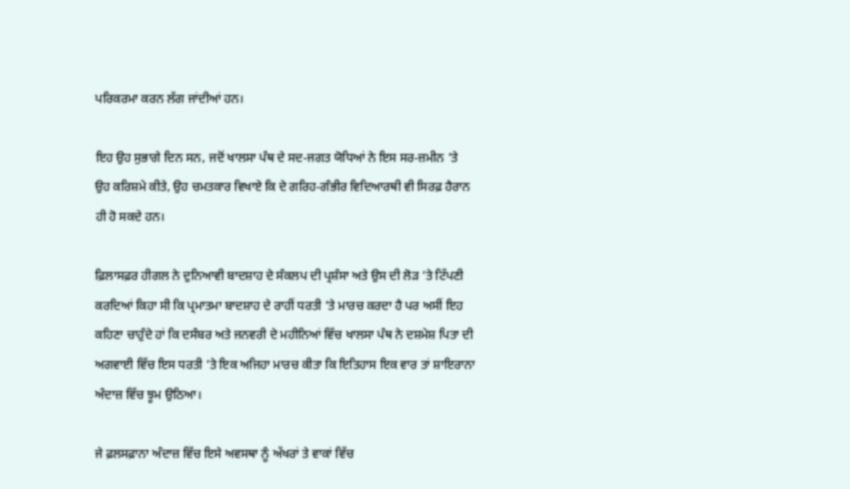ਪਰਿਕਰਮਾ ਕਰਨ ਲੱਗ ਜਾਂਦੀਆਂ ਹਨ।

ਇਹ ਉਹ ਸੁਭਾਗੇ ਦਿਨ ਸਨ, ਜਦੋਂ ਖਾਲਸਾ ਪੰਥ ਦੇ ਸਦ-ਜਗਤ ਯੋਧਿਆਂ ਨੇ ਇਸ ਸਰ-ਜ਼ਮੀਨ ’ਤੇ ਉਹ ਕਰਿਸ਼ਮੇ ਕੀਤੇ, ਉਹ ਚਮਤਕਾਰ ਵਿਖਾਏ ਕਿ ਦੇ ਗਰਿਹ-ਗੰਭੀਰ ਵਿਦਿਆਰਥੀ ਵੀ ਸਿਰਫ਼ ਹੈਰਾਨ ਹੀ ਹੋ ਸਕਦੇ ਹਨ।

ਫ਼ਿਲਾਸਫ਼ਰ ਹੀਗਲ ਨੇ ਦੁਨਿਆਵੀ ਬਾਦਸ਼ਾਹ ਦੇ ਸੰਕਲਪ ਦੀ ਪ੍ਰਸ਼ੰਸਾ ਅਤੇ ਉਸ ਦੀ ਲੋੜ ’ਤੇ ਟਿੱਪਣੀ ਕਰਦਿਆਂ ਕਿਹਾ ਸੀ ਕਿ ਪ੍ਰਮਾਤਮਾ ਬਾਦਸ਼ਾਹ ਦੇ ਰਾਹੀਂ ਧਰਤੀ ’ਤੇ ਮਾਰਚ ਕਰਦਾ ਹੈ ਪਰ ਅਸੀਂ ਇਹ ਕਹਿਣਾ ਚਾਹੁੰਦੇ ਹਾਂ ਕਿ ਦਸੰਬਰ ਅਤੇ ਜਨਵਰੀ ਦੇ ਮਹੀਨਿਆਂ ਵਿੱਚ ਖਾਲਸਾ ਪੰਥ ਨੇ ਦਸ਼ਮੇਸ਼ ਪਿਤਾ ਦੀ ਅਗਵਾਈ ਵਿੱਚ ਇਸ ਧਰਤੀ ’ਤੇ ਇਕ ਅਜਿਹਾ ਮਾਰਚ ਕੀਤਾ ਕਿ ਇਤਿਹਾਸ ਇਕ ਵਾਰ ਤਾਂ ਸ਼ਾਇਰਾਨਾ ਅੰਦਾਜ਼ ਵਿੱਚ ਝੂਮ ਉਠਿਆ।

ਜੇ ਫ਼ਲਸਫ਼ਾਨਾ ਅੰਦਾਜ਼ ਵਿੱਚ ਇਸੇ ਅਵਸਥਾ ਨੂੰ ਅੱਖਰਾਂ ਤੇ ਵਾਕਾਂ ਵਿੱਚ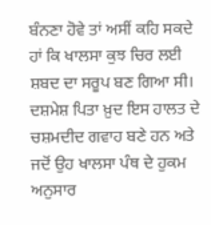ਬੰਨਣਾ ਹੋਵੇ ਤਾਂ ਅਸੀਂ ਕਹਿ ਸਕਦੇ ਹਾਂ ਕਿ ਖਾਲਸਾ ਕੁਝ ਚਿਰ ਲਈ ਸ਼ਬਦ ਦਾ ਸਰੂਪ ਬਣ ਗਿਆ ਸੀ। ਦਸ਼ਮੇਸ਼ ਪਿਤਾ ਖ਼ੁਦ ਇਸ ਹਾਲਤ ਦੇ ਚਸ਼ਮਦੀਦ ਗਵਾਹ ਬਣੇ ਹਨ ਅਤੇ ਜਦੋਂ ਉਹ ਖਾਲਸਾ ਪੰਥ ਦੇ ਹੁਕਮ ਅਨੁਸਾਰ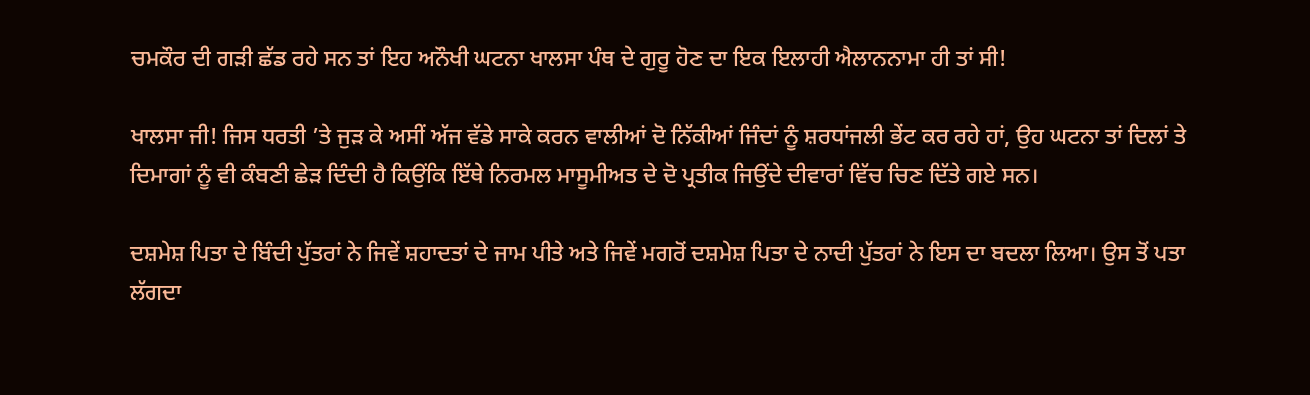ਚਮਕੌਰ ਦੀ ਗੜੀ ਛੱਡ ਰਹੇ ਸਨ ਤਾਂ ਇਹ ਅਨੌਖੀ ਘਟਨਾ ਖਾਲਸਾ ਪੰਥ ਦੇ ਗੁਰੂ ਹੋਣ ਦਾ ਇਕ ਇਲਾਹੀ ਐਲਾਨਨਾਮਾ ਹੀ ਤਾਂ ਸੀ!

ਖਾਲਸਾ ਜੀ! ਜਿਸ ਧਰਤੀ ’ਤੇ ਜੁੜ ਕੇ ਅਸੀਂ ਅੱਜ ਵੱਡੇ ਸਾਕੇ ਕਰਨ ਵਾਲੀਆਂ ਦੋ ਨਿੱਕੀਆਂ ਜਿੰਦਾਂ ਨੂੰ ਸ਼ਰਧਾਂਜਲੀ ਭੇਂਟ ਕਰ ਰਹੇ ਹਾਂ, ਉਹ ਘਟਨਾ ਤਾਂ ਦਿਲਾਂ ਤੇ ਦਿਮਾਗਾਂ ਨੂੰ ਵੀ ਕੰਬਣੀ ਛੇੜ ਦਿੰਦੀ ਹੈ ਕਿਉਂਕਿ ਇੱਥੇ ਨਿਰਮਲ ਮਾਸੂਮੀਅਤ ਦੇ ਦੋ ਪ੍ਰਤੀਕ ਜਿਉਂਦੇ ਦੀਵਾਰਾਂ ਵਿੱਚ ਚਿਣ ਦਿੱਤੇ ਗਏ ਸਨ।

ਦਸ਼ਮੇਸ਼ ਪਿਤਾ ਦੇ ਬਿੰਦੀ ਪੁੱਤਰਾਂ ਨੇ ਜਿਵੇਂ ਸ਼ਹਾਦਤਾਂ ਦੇ ਜਾਮ ਪੀਤੇ ਅਤੇ ਜਿਵੇਂ ਮਗਰੋਂ ਦਸ਼ਮੇਸ਼ ਪਿਤਾ ਦੇ ਨਾਦੀ ਪੁੱਤਰਾਂ ਨੇ ਇਸ ਦਾ ਬਦਲਾ ਲਿਆ। ਉਸ ਤੋਂ ਪਤਾ ਲੱਗਦਾ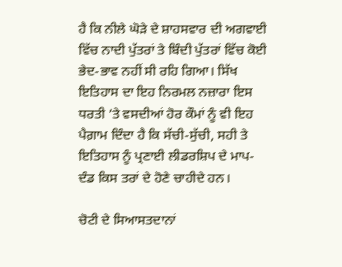ਹੈ ਕਿ ਨੀਲੇ ਘੋੜੇ ਦੇ ਸ਼ਾਹਸਵਾਰ ਦੀ ਅਗਵਾਈ ਵਿੱਚ ਨਾਦੀ ਪੁੱਤਰਾਂ ਤੇ ਬਿੰਦੀ ਪੁੱਤਰਾਂ ਵਿੱਚ ਕੋਈ ਭੇਦ-ਭਾਵ ਨਹੀਂ ਸੀ ਰਹਿ ਗਿਆ। ਸਿੱਖ ਇਤਿਹਾਸ ਦਾ ਇਹ ਨਿਰਮਲ ਨਜ਼ਾਰਾ ਇਸ ਧਰਤੀ ’ਤੇ ਵਸਦੀਆਂ ਹੋਰ ਕੌਮਾਂ ਨੂੰ ਵੀ ਇਹ ਪੈਗ਼ਾਮ ਦਿੰਦਾ ਹੈ ਕਿ ਸੱਚੀ-ਸੁੱਚੀ, ਸਹੀ ਤੇ ਇਤਿਹਾਸ ਨੂੰ ਪ੍ਰਣਾਈ ਲੀਡਰਸ਼ਿਪ ਦੇ ਮਾਪ-ਦੰਡ ਕਿਸ ਤਰਾਂ ਦੇ ਹੋਣੇ ਚਾਹੀਦੇ ਹਨ।

ਚੋਟੀ ਦੇ ਸਿਆਸਤਦਾਨਾਂ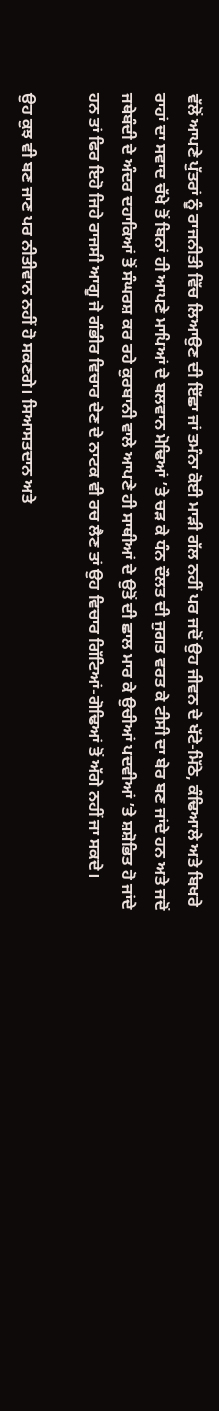ਵੱਲੋਂ ਆਪਣੇ ਪੁੱਤਰਾਂ ਨੂੰ ਰਾਜਨੀਤੀ ਵਿੱਚ ਲਿਆਉਣ ਦੀ ਇੱਛਾ ਜਾਂ ਤਮੰਨਾ ਕੋਈ ਮਾੜੀ ਗੱਲ ਨਹੀਂ ਪਰ ਜਦੋਂ ਉਹ ਜੀਵਨ ਦੇ ਖੱਟੇ-ਮਿੱਠੇ, ਕੰਢਿਆਲੇ ਅਤੇ ਬਿਖਰੇ ਰਾਹਾਂ ਦਾ ਸਵਾਦ ਚੱਖੇ ਤੋਂ ਬਿਨਾਂ ਹੀ ਆਪਣੇ ਮਾਪਿਆਂ ਦੇ ਬਲਵਾਨ ਮੋਢਿਆਂ ’ਤੇ ਚੜ ਕੇ ਧੰਨ ਦੌਲਤ ਦੀ ਜੁਗਤ ਵਰਤ ਕੇ ਟੀਸੀ ਦਾ ਬੇਰ ਬਣ ਜਾਂਦੇ ਹਨ ਅਤੇ ਜਦੋਂ ਜਥੇਬੰਦੀ ਦੇ ਅੰਦਰ ਦਹਾਕਿਆਂ ਤੋਂ ਸੰਘਰਸ਼ ਕਰ ਰਹੇ ਕੁਰਬਾਨੀ ਵਾਲੇ ਆਪਣੇ ਹੀ ਸਾਥੀਆਂ ਦੇ ਉਤੋਂ ਦੀ ਛਾਲ ਮਾਰ ਕੇ ਉਚੀਆਂ ਪਦਵੀਆਂ ’ਤੇ ਸ਼ਸ਼ੋਭਿਤ ਹੋ ਜਾਂਦੇ ਹਨ ਤਾਂ ਫਿਰ ਇਹੋ ਜਿਹੇ ਰਾਜਸੀ ਆਗੂ ਜੇ ਗੰਭੀਰ ਵਿਚਾਰ ਦੇਣ ਦੇ ਨਾਟਕ ਵੀ ਰਚ ਲੈਣ ਤਾਂ ਉਹ ਵਿਚਾਰ ਗਿੱਟਿਆਂ-ਗੋਢਿਆਂ ਤੋਂ ਅੱਗੇ ਨਹੀਂ ਜਾ ਸਕਦੇ।

ਉਹ ਕੁਝ ਵੀ ਬਣ ਜਾਣ ਪਰ ਨੀਤੀਵਾਨ ਨਹੀਂ ਹੋ ਸਕਣਗੇ। ਸਿਆਸਤਦਾਨ ਅਤੇ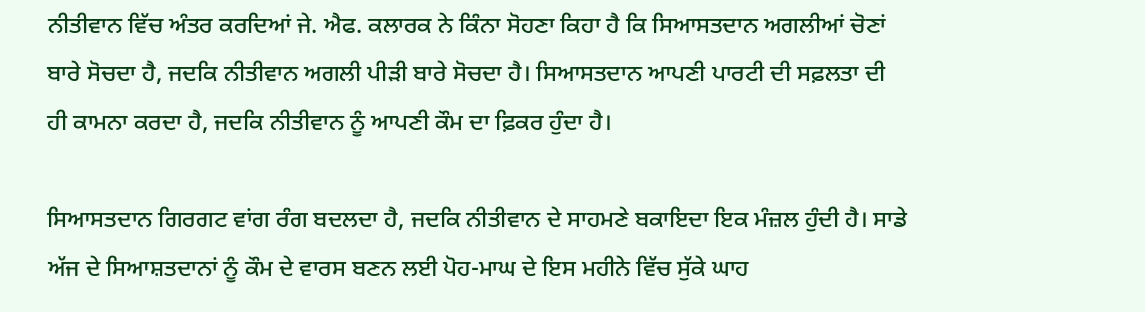ਨੀਤੀਵਾਨ ਵਿੱਚ ਅੰਤਰ ਕਰਦਿਆਂ ਜੇ. ਐਫ. ਕਲਾਰਕ ਨੇ ਕਿੰਨਾ ਸੋਹਣਾ ਕਿਹਾ ਹੈ ਕਿ ਸਿਆਸਤਦਾਨ ਅਗਲੀਆਂ ਚੋਣਾਂ ਬਾਰੇ ਸੋਚਦਾ ਹੈ, ਜਦਕਿ ਨੀਤੀਵਾਨ ਅਗਲੀ ਪੀੜੀ ਬਾਰੇ ਸੋਚਦਾ ਹੈ। ਸਿਆਸਤਦਾਨ ਆਪਣੀ ਪਾਰਟੀ ਦੀ ਸਫ਼ਲਤਾ ਦੀ ਹੀ ਕਾਮਨਾ ਕਰਦਾ ਹੈ, ਜਦਕਿ ਨੀਤੀਵਾਨ ਨੂੰ ਆਪਣੀ ਕੌਮ ਦਾ ਫ਼ਿਕਰ ਹੁੰਦਾ ਹੈ।

ਸਿਆਸਤਦਾਨ ਗਿਰਗਟ ਵਾਂਗ ਰੰਗ ਬਦਲਦਾ ਹੈ, ਜਦਕਿ ਨੀਤੀਵਾਨ ਦੇ ਸਾਹਮਣੇ ਬਕਾਇਦਾ ਇਕ ਮੰਜ਼ਲ ਹੁੰਦੀ ਹੈ। ਸਾਡੇ ਅੱਜ ਦੇ ਸਿਆਸ਼ਤਦਾਨਾਂ ਨੂੰ ਕੌਮ ਦੇ ਵਾਰਸ ਬਣਨ ਲਈ ਪੋਹ-ਮਾਘ ਦੇ ਇਸ ਮਹੀਨੇ ਵਿੱਚ ਸੁੱਕੇ ਘਾਹ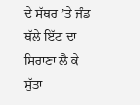ਦੇ ਸੱਥਰ ’ਤੇ ਜੰਡ ਥੱਲੇ ਇੱਟ ਦਾ ਸਿਰਾਣਾ ਲੈ ਕੇ ਸੁੱਤਾ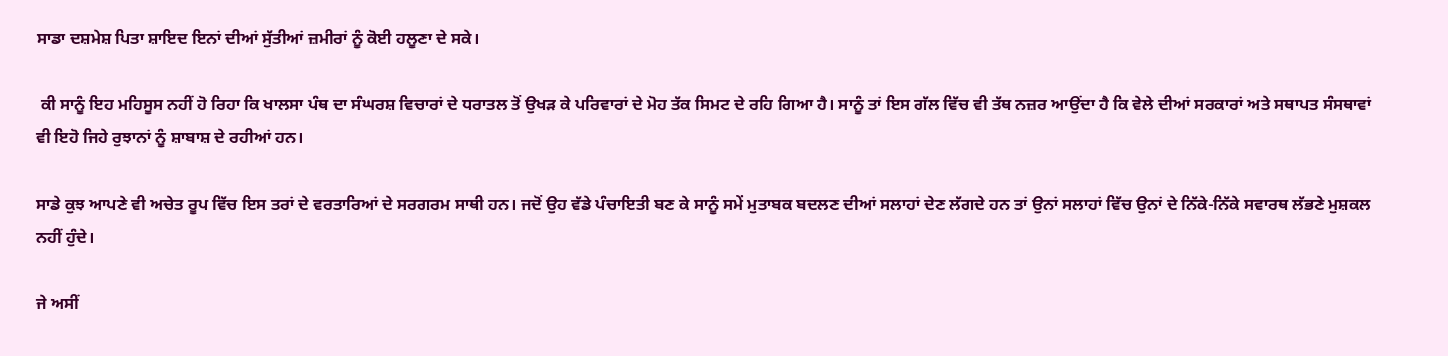ਸਾਡਾ ਦਸ਼ਮੇਸ਼ ਪਿਤਾ ਸ਼ਾਇਦ ਇਨਾਂ ਦੀਆਂ ਸੁੱਤੀਆਂ ਜ਼ਮੀਰਾਂ ਨੂੰ ਕੋਈ ਹਲੂਣਾ ਦੇ ਸਕੇ।

 ਕੀ ਸਾਨੂੰ ਇਹ ਮਹਿਸੂਸ ਨਹੀਂ ਹੋ ਰਿਹਾ ਕਿ ਖਾਲਸਾ ਪੰਥ ਦਾ ਸੰਘਰਸ਼ ਵਿਚਾਰਾਂ ਦੇ ਧਰਾਤਲ ਤੋਂ ਉਖੜ ਕੇ ਪਰਿਵਾਰਾਂ ਦੇ ਮੋਹ ਤੱਕ ਸਿਮਟ ਦੇ ਰਹਿ ਗਿਆ ਹੈ। ਸਾਨੂੰ ਤਾਂ ਇਸ ਗੱਲ ਵਿੱਚ ਵੀ ਤੱਥ ਨਜ਼ਰ ਆਉਂਦਾ ਹੈ ਕਿ ਵੇਲੇ ਦੀਆਂ ਸਰਕਾਰਾਂ ਅਤੇ ਸਥਾਪਤ ਸੰਸਥਾਵਾਂ ਵੀ ਇਹੋ ਜਿਹੇ ਰੁਝਾਨਾਂ ਨੂੰ ਸ਼ਾਬਾਸ਼ ਦੇ ਰਹੀਆਂ ਹਨ।

ਸਾਡੇ ਕੁਝ ਆਪਣੇ ਵੀ ਅਚੇਤ ਰੂਪ ਵਿੱਚ ਇਸ ਤਰਾਂ ਦੇ ਵਰਤਾਰਿਆਂ ਦੇ ਸਰਗਰਮ ਸਾਥੀ ਹਨ। ਜਦੋਂ ਉਹ ਵੱਡੇ ਪੰਚਾਇਤੀ ਬਣ ਕੇ ਸਾਨੂੰ ਸਮੇਂ ਮੁਤਾਬਕ ਬਦਲਣ ਦੀਆਂ ਸਲਾਹਾਂ ਦੇਣ ਲੱਗਦੇ ਹਨ ਤਾਂ ਉਨਾਂ ਸਲਾਹਾਂ ਵਿੱਚ ਉਨਾਂ ਦੇ ਨਿੱਕੇ-ਨਿੱਕੇ ਸਵਾਰਥ ਲੱਭਣੇ ਮੁਸ਼ਕਲ ਨਹੀਂ ਹੁੰਦੇ।

ਜੇ ਅਸੀਂ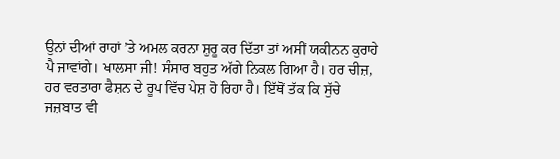ਉਨਾਂ ਦੀਆਂ ਰਾਹਾਂ ’ਤੇ ਅਮਲ ਕਰਨਾ ਸ਼ੁਰੂ ਕਰ ਦਿੱਤਾ ਤਾਂ ਅਸੀਂ ਯਕੀਨਨ ਕੁਰਾਹੇ ਪੈ ਜਾਵਾਂਗੇ। ਖਾਲਸਾ ਜੀ! ਸੰਸਾਰ ਬਹੁਤ ਅੱਗੇ ਨਿਕਲ ਗਿਆ ਹੈ। ਹਰ ਚੀਜ਼, ਹਰ ਵਰਤਾਰਾ ਫੈਸ਼ਨ ਦੇ ਰੂਪ ਵਿੱਚ ਪੇਸ਼ ਹੋ ਰਿਹਾ ਹੈ। ਇੱਥੋਂ ਤੱਕ ਕਿ ਸੁੱਚੇ ਜਜ਼ਬਾਤ ਵੀ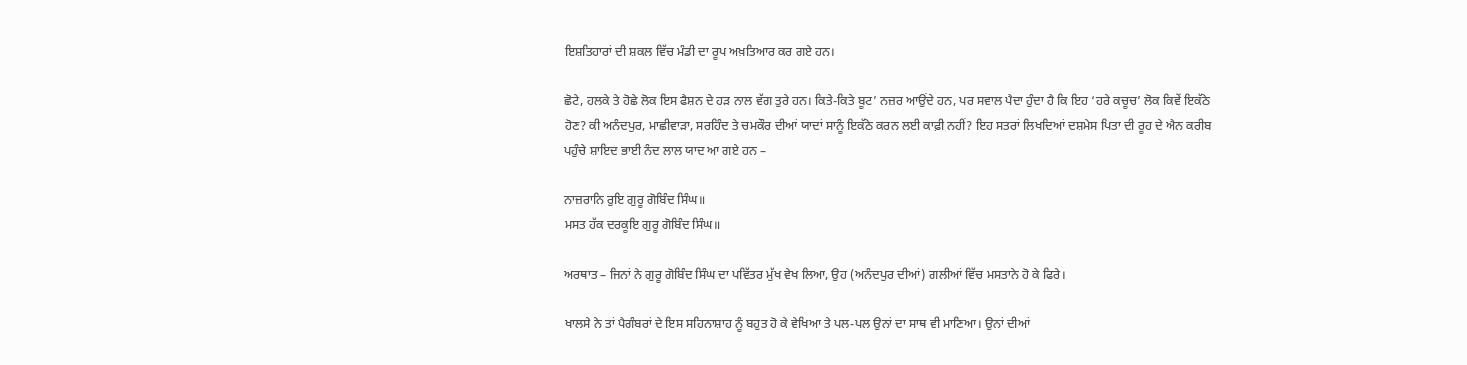ਇਸ਼ਤਿਹਾਰਾਂ ਦੀ ਸ਼ਕਲ ਵਿੱਚ ਮੰਡੀ ਦਾ ਰੂਪ ਅਖ਼ਤਿਆਰ ਕਰ ਗਏ ਹਨ।

ਛੋਟੇ, ਹਲਕੇ ਤੇ ਹੋਛੇ ਲੋਕ ਇਸ ਫੈਸ਼ਨ ਦੇ ਹੜ ਨਾਲ ਵੱਗ ਤੁਰੇ ਹਨ। ਕਿਤੇ-ਕਿਤੇ ਬੂਟ’ ਨਜ਼ਰ ਆਉਂਦੇ ਹਨ, ਪਰ ਸਵਾਲ ਪੈਦਾ ਹੁੰਦਾ ਹੈ ਕਿ ਇਹ ‘ਹਰੇ ਕਚੂਚ’ ਲੋਕ ਕਿਵੇਂ ਇਕੱਠੇ ਹੋਣ? ਕੀ ਅਨੰਦਪੁਰ, ਮਾਛੀਵਾੜਾ, ਸਰਹਿੰਦ ਤੇ ਚਮਕੌਰ ਦੀਆਂ ਯਾਦਾਂ ਸਾਨੂੰ ਇਕੱਠੇ ਕਰਨ ਲਈ ਕਾਫ਼ੀ ਨਹੀਂ? ਇਹ ਸਤਰਾਂ ਲਿਖਦਿਆਂ ਦਸ਼ਮੇਸ ਪਿਤਾ ਦੀ ਰੂਹ ਦੇ ਐਨ ਕਰੀਬ ਪਹੁੰਚੇ ਸ਼ਾਇਦ ਭਾਈ ਨੰਦ ਲਾਲ ਯਾਦ ਆ ਗਏ ਹਨ –

ਨਾਜ਼ਰਾਨਿ ਰੁਇ ਗੁਰੂ ਗੋਬਿੰਦ ਸਿੰਘ॥
ਮਸਤ ਹੱਕ ਦਰਕੂਇ ਗੁਰੂ ਗੋਬਿੰਦ ਸਿੰਘ॥

ਅਰਥਾਤ – ਜਿਨਾਂ ਨੇ ਗੁਰੂ ਗੋਬਿੰਦ ਸਿੰਘ ਦਾ ਪਵਿੱਤਰ ਮੁੱਖ ਵੇਖ ਲਿਆ, ਉਹ (ਅਨੰਦਪੁਰ ਦੀਆਂ) ਗਲੀਆਂ ਵਿੱਚ ਮਸਤਾਨੇ ਹੋ ਕੇ ਫਿਰੇ।

ਖਾਲਸੇ ਨੇ ਤਾਂ ਪੈਗੰਬਰਾਂ ਦੇ ਇਸ ਸਹਿਨਾਸ਼ਾਹ ਨੂੰ ਬਹੁਤ ਹੋ ਕੇ ਵੇਖਿਆ ਤੇ ਪਲ-ਪਲ ਉਨਾਂ ਦਾ ਸਾਥ ਵੀ ਮਾਣਿਆ। ਉਨਾਂ ਦੀਆਂ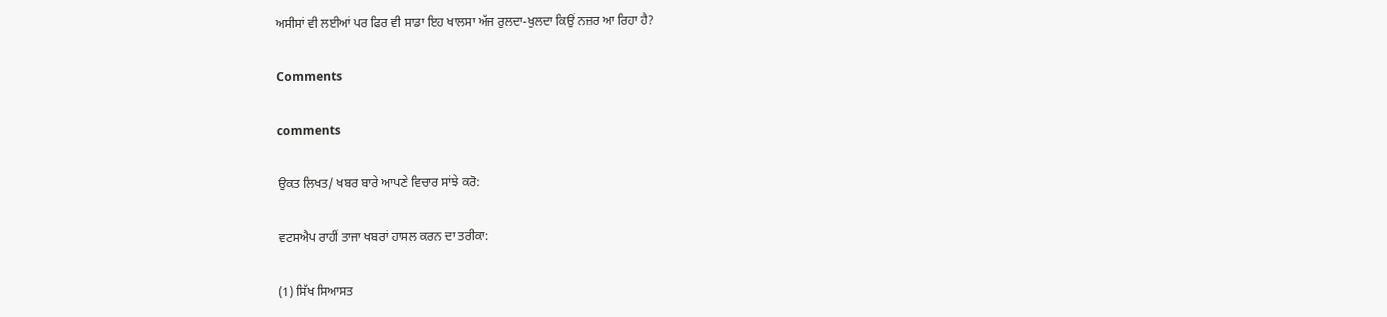ਅਸੀਸਾਂ ਵੀ ਲਈਆਂ ਪਰ ਫਿਰ ਵੀ ਸਾਡਾ ਇਹ ਖਾਲਸਾ ਅੱਜ ਰੁਲਦਾ-ਖੁਲਦਾ ਕਿਉਂ ਨਜ਼ਰ ਆ ਰਿਹਾ ਹੈ?

Comments

comments

ਉਕਤ ਲਿਖਤ/ ਖਬਰ ਬਾਰੇ ਆਪਣੇ ਵਿਚਾਰ ਸਾਂਝੇ ਕਰੋ:

ਵਟਸਐਪ ਰਾਹੀਂ ਤਾਜਾ ਖਬਰਾਂ ਹਾਸਲ ਕਰਨ ਦਾ ਤਰੀਕਾ:

(1) ਸਿੱਖ ਸਿਆਸਤ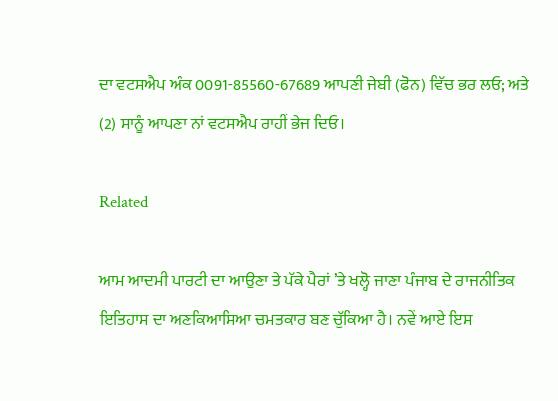ਦਾ ਵਟਸਐਪ ਅੰਕ 0091-85560-67689 ਆਪਣੀ ਜੇਬੀ (ਫੋਨ) ਵਿੱਚ ਭਰ ਲਓ; ਅਤੇ
(2) ਸਾਨੂੰ ਆਪਣਾ ਨਾਂ ਵਟਸਐਪ ਰਾਹੀਂ ਭੇਜ ਦਿਓ।

Related

ਆਮ ਆਦਮੀ ਪਾਰਟੀ ਦਾ ਆਉਣਾ ਤੇ ਪੱਕੇ ਪੈਰਾਂ ’ਤੇ ਖਲ੍ਹੋ ਜਾਣਾ ਪੰਜਾਬ ਦੇ ਰਾਜਨੀਤਿਕ ਇਤਿਹਾਸ ਦਾ ਅਣਕਿਆਸਿਆ ਚਮਤਕਾਰ ਬਣ ਚੁੱਕਿਆ ਹੈ। ਨਵੇਂ ਆਏ ਇਸ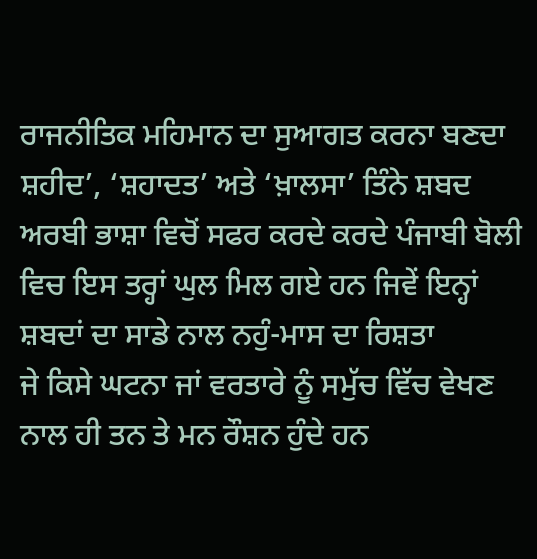ਰਾਜਨੀਤਿਕ ਮਹਿਮਾਨ ਦਾ ਸੁਆਗਤ ਕਰਨਾ ਬਣਦਾ
ਸ਼ਹੀਦ’, ‘ਸ਼ਹਾਦਤ’ ਅਤੇ ‘ਖ਼ਾਲਸਾ’ ਤਿੰਨੇ ਸ਼ਬਦ ਅਰਬੀ ਭਾਸ਼ਾ ਵਿਚੋਂ ਸਫਰ ਕਰਦੇ ਕਰਦੇ ਪੰਜਾਬੀ ਬੋਲੀ ਵਿਚ ਇਸ ਤਰ੍ਹਾਂ ਘੁਲ ਮਿਲ ਗਏ ਹਨ ਜਿਵੇਂ ਇਨ੍ਹਾਂ ਸ਼ਬਦਾਂ ਦਾ ਸਾਡੇ ਨਾਲ ਨਹੁੰ-ਮਾਸ ਦਾ ਰਿਸ਼ਤਾ
ਜੇ ਕਿਸੇ ਘਟਨਾ ਜਾਂ ਵਰਤਾਰੇ ਨੂੰ ਸਮੁੱਚ ਵਿੱਚ ਵੇਖਣ ਨਾਲ ਹੀ ਤਨ ਤੇ ਮਨ ਰੌਸ਼ਨ ਹੁੰਦੇ ਹਨ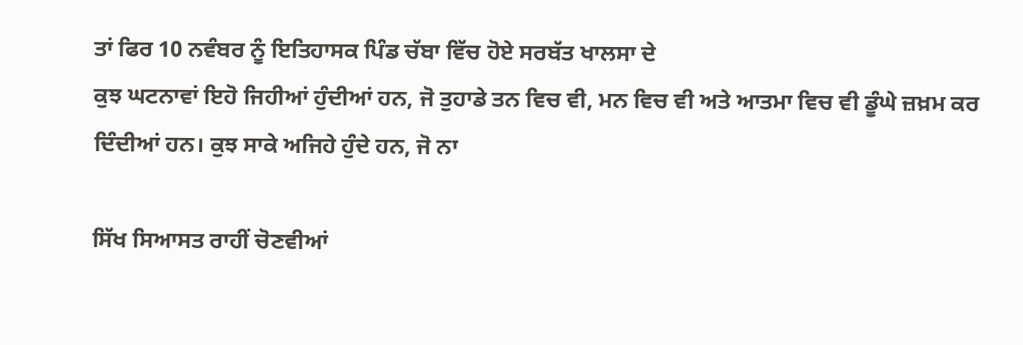ਤਾਂ ਫਿਰ 10 ਨਵੰਬਰ ਨੂੰ ਇਤਿਹਾਸਕ ਪਿੰਡ ਚੱਬਾ ਵਿੱਚ ਹੋਏ ਸਰਬੱਤ ਖਾਲਸਾ ਦੇ
ਕੁਝ ਘਟਨਾਵਾਂ ਇਹੋ ਜਿਹੀਆਂ ਹੁੰਦੀਆਂ ਹਨ, ਜੋ ਤੁਹਾਡੇ ਤਨ ਵਿਚ ਵੀ, ਮਨ ਵਿਚ ਵੀ ਅਤੇ ਆਤਮਾ ਵਿਚ ਵੀ ਡੂੰਘੇ ਜ਼ਖ਼ਮ ਕਰ ਦਿੰਦੀਆਂ ਹਨ। ਕੁਝ ਸਾਕੇ ਅਜਿਹੇ ਹੁੰਦੇ ਹਨ, ਜੋ ਨਾ

ਸਿੱਖ ਸਿਆਸਤ ਰਾਹੀਂ ਚੋਣਵੀਆਂ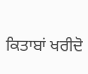ਕਿਤਾਬਾਂ ਖਰੀਦੋ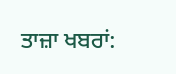ਤਾਜ਼ਾ ਖਬਰਾਂ: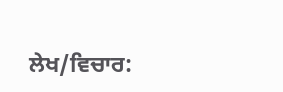ਲੇਖ/ਵਿਚਾਰ: